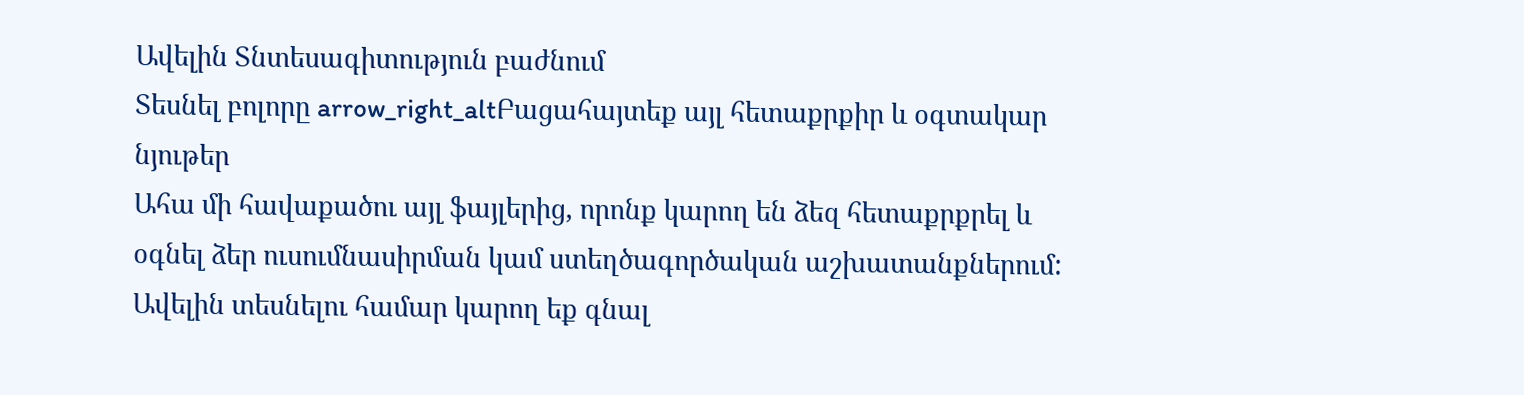Ավելին Տնտեսագիտություն բաժնում
Տեսնել բոլորը arrow_right_altԲացահայտեք այլ հետաքրքիր և օգտակար նյութեր
Ահա մի հավաքածու այլ ֆայլերից, որոնք կարող են ձեզ հետաքրքրել և օգնել ձեր ուսումնասիրման կամ ստեղծագործական աշխատանքներում: Ավելին տեսնելու համար կարող եք գնալ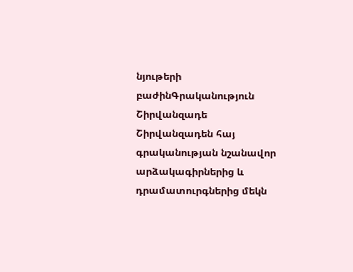նյութերի բաժինԳրականություն
Շիրվանզադե
Շիրվանզադեն հայ գրականության նշանավոր արձակագիրներից և դրամատուրգներից մեկն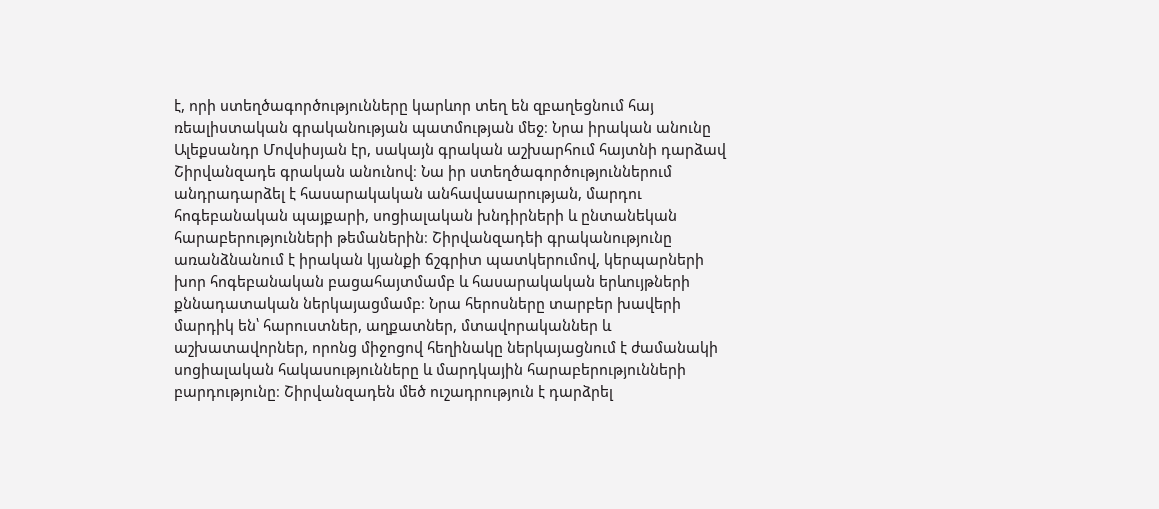է, որի ստեղծագործությունները կարևոր տեղ են զբաղեցնում հայ ռեալիստական գրականության պատմության մեջ։ Նրա իրական անունը Ալեքսանդր Մովսիսյան էր, սակայն գրական աշխարհում հայտնի դարձավ Շիրվանզադե գրական անունով։ Նա իր ստեղծագործություններում անդրադարձել է հասարակական անհավասարության, մարդու հոգեբանական պայքարի, սոցիալական խնդիրների և ընտանեկան հարաբերությունների թեմաներին։ Շիրվանզադեի գրականությունը առանձնանում է իրական կյանքի ճշգրիտ պատկերումով, կերպարների խոր հոգեբանական բացահայտմամբ և հասարակական երևույթների քննադատական ներկայացմամբ։ Նրա հերոսները տարբեր խավերի մարդիկ են՝ հարուստներ, աղքատներ, մտավորականներ և աշխատավորներ, որոնց միջոցով հեղինակը ներկայացնում է ժամանակի սոցիալական հակասությունները և մարդկային հարաբերությունների բարդությունը։ Շիրվանզադեն մեծ ուշադրություն է դարձրել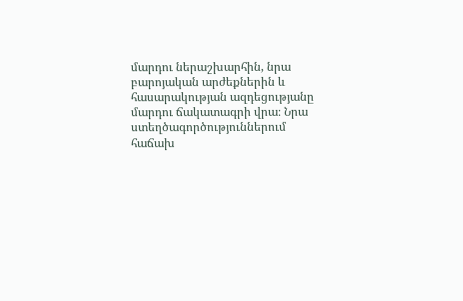մարդու ներաշխարհին, նրա բարոյական արժեքներին և հասարակության ազդեցությանը մարդու ճակատագրի վրա։ Նրա ստեղծագործություններում հաճախ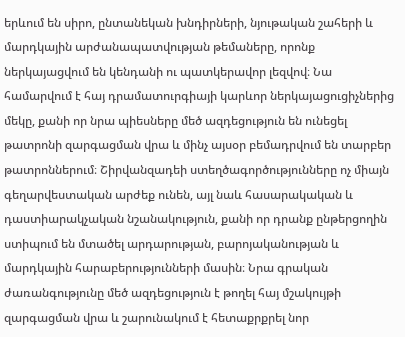երևում են սիրո, ընտանեկան խնդիրների, նյութական շահերի և մարդկային արժանապատվության թեմաները, որոնք ներկայացվում են կենդանի ու պատկերավոր լեզվով։ Նա համարվում է հայ դրամատուրգիայի կարևոր ներկայացուցիչներից մեկը, քանի որ նրա պիեսները մեծ ազդեցություն են ունեցել թատրոնի զարգացման վրա և մինչ այսօր բեմադրվում են տարբեր թատրոններում։ Շիրվանզադեի ստեղծագործությունները ոչ միայն գեղարվեստական արժեք ունեն, այլ նաև հասարակական և դաստիարակչական նշանակություն, քանի որ դրանք ընթերցողին ստիպում են մտածել արդարության, բարոյականության և մարդկային հարաբերությունների մասին։ Նրա գրական ժառանգությունը մեծ ազդեցություն է թողել հայ մշակույթի զարգացման վրա և շարունակում է հետաքրքրել նոր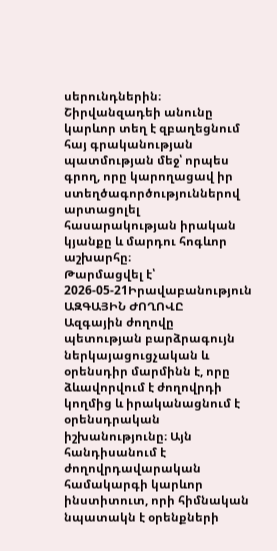սերունդներին։ Շիրվանզադեի անունը կարևոր տեղ է զբաղեցնում հայ գրականության պատմության մեջ՝ որպես գրող, որը կարողացավ իր ստեղծագործություններով արտացոլել հասարակության իրական կյանքը և մարդու հոգևոր աշխարհը։
Թարմացվել է՝ 2026-05-21Իրավաբանություն
ԱԶԳԱՅԻՆ ԺՈՂՈՎԸ
Ազգային ժողովը պետության բարձրագույն ներկայացուցչական և օրենսդիր մարմինն է, որը ձևավորվում է ժողովրդի կողմից և իրականացնում է օրենսդրական իշխանությունը։ Այն հանդիսանում է ժողովրդավարական համակարգի կարևոր ինստիտուտ, որի հիմնական նպատակն է օրենքների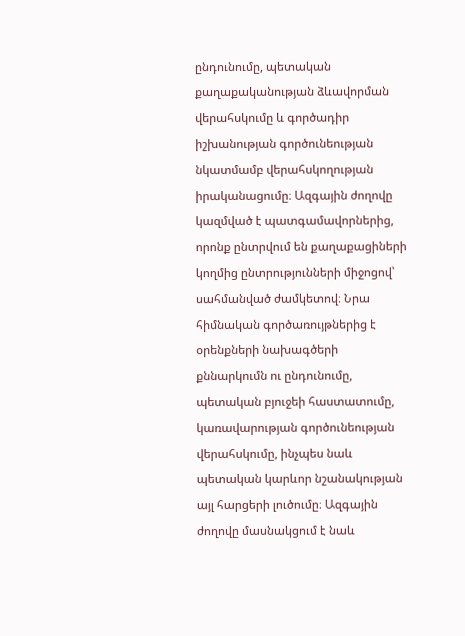ընդունումը, պետական քաղաքականության ձևավորման վերահսկումը և գործադիր իշխանության գործունեության նկատմամբ վերահսկողության իրականացումը։ Ազգային ժողովը կազմված է պատգամավորներից, որոնք ընտրվում են քաղաքացիների կողմից ընտրությունների միջոցով՝ սահմանված ժամկետով։ Նրա հիմնական գործառույթներից է օրենքների նախագծերի քննարկումն ու ընդունումը, պետական բյուջեի հաստատումը, կառավարության գործունեության վերահսկումը, ինչպես նաև պետական կարևոր նշանակության այլ հարցերի լուծումը։ Ազգային ժողովը մասնակցում է նաև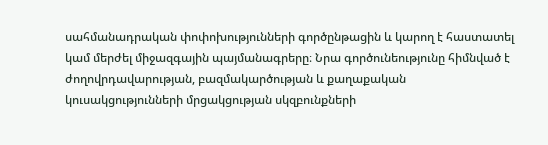սահմանադրական փոփոխությունների գործընթացին և կարող է հաստատել կամ մերժել միջազգային պայմանագրերը։ Նրա գործունեությունը հիմնված է ժողովրդավարության, բազմակարծության և քաղաքական կուսակցությունների մրցակցության սկզբունքների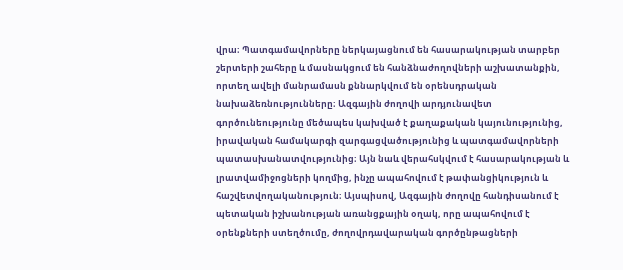վրա։ Պատգամավորները ներկայացնում են հասարակության տարբեր շերտերի շահերը և մասնակցում են հանձնաժողովների աշխատանքին, որտեղ ավելի մանրամասն քննարկվում են օրենսդրական նախաձեռնությունները։ Ազգային ժողովի արդյունավետ գործունեությունը մեծապես կախված է քաղաքական կայունությունից, իրավական համակարգի զարգացվածությունից և պատգամավորների պատասխանատվությունից։ Այն նաև վերահսկվում է հասարակության և լրատվամիջոցների կողմից, ինչը ապահովում է թափանցիկություն և հաշվետվողականություն։ Այսպիսով, Ազգային ժողովը հանդիսանում է պետական իշխանության առանցքային օղակ, որը ապահովում է օրենքների ստեղծումը, ժողովրդավարական գործընթացների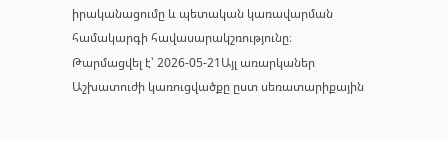իրականացումը և պետական կառավարման համակարգի հավասարակշռությունը։
Թարմացվել է՝ 2026-05-21Այլ առարկաներ
Աշխատուժի կառուցվածքը ըստ սեռատարիքային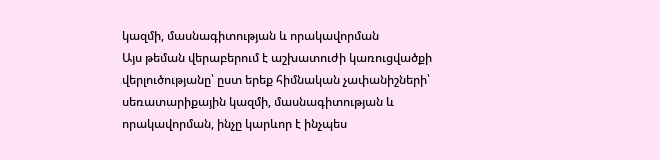կազմի, մասնագիտության և որակավորման
Այս թեման վերաբերում է աշխատուժի կառուցվածքի վերլուծությանը՝ ըստ երեք հիմնական չափանիշների՝ սեռատարիքային կազմի, մասնագիտության և որակավորման, ինչը կարևոր է ինչպես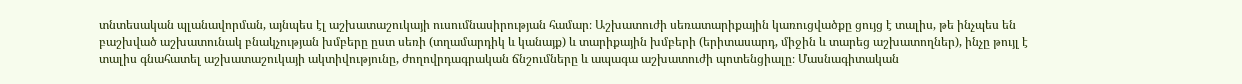տնտեսական պլանավորման, այնպես էլ աշխատաշուկայի ուսումնասիրության համար։ Աշխատուժի սեռատարիքային կառուցվածքը ցույց է տալիս, թե ինչպես են բաշխված աշխատունակ բնակչության խմբերը ըստ սեռի (տղամարդիկ և կանայք) և տարիքային խմբերի (երիտասարդ, միջին և տարեց աշխատողներ), ինչը թույլ է տալիս գնահատել աշխատաշուկայի ակտիվությունը, ժողովրդագրական ճնշումները և ապագա աշխատուժի պոտենցիալը։ Մասնագիտական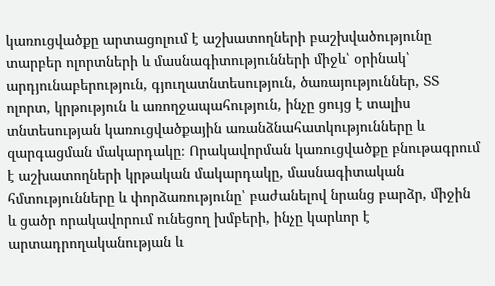կառուցվածքը արտացոլում է աշխատողների բաշխվածությունը տարբեր ոլորտների և մասնագիտությունների միջև՝ օրինակ՝ արդյունաբերություն, գյուղատնտեսություն, ծառայություններ, ՏՏ ոլորտ, կրթություն և առողջապահություն, ինչը ցույց է տալիս տնտեսության կառուցվածքային առանձնահատկությունները և զարգացման մակարդակը։ Որակավորման կառուցվածքը բնութագրում է աշխատողների կրթական մակարդակը, մասնագիտական հմտությունները և փորձառությունը՝ բաժանելով նրանց բարձր, միջին և ցածր որակավորում ունեցող խմբերի, ինչը կարևոր է արտադրողականության և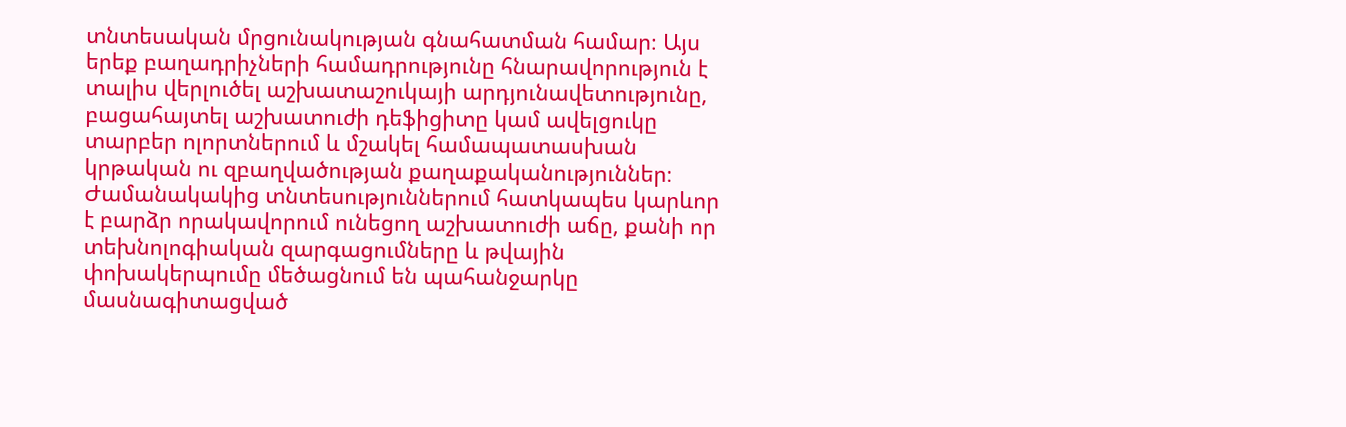տնտեսական մրցունակության գնահատման համար։ Այս երեք բաղադրիչների համադրությունը հնարավորություն է տալիս վերլուծել աշխատաշուկայի արդյունավետությունը, բացահայտել աշխատուժի դեֆիցիտը կամ ավելցուկը տարբեր ոլորտներում և մշակել համապատասխան կրթական ու զբաղվածության քաղաքականություններ։ Ժամանակակից տնտեսություններում հատկապես կարևոր է բարձր որակավորում ունեցող աշխատուժի աճը, քանի որ տեխնոլոգիական զարգացումները և թվային փոխակերպումը մեծացնում են պահանջարկը մասնագիտացված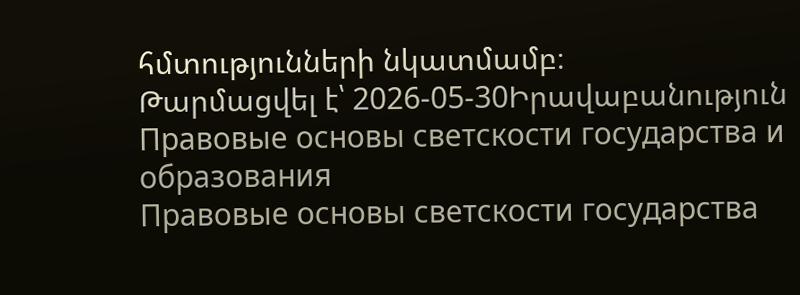հմտությունների նկատմամբ։
Թարմացվել է՝ 2026-05-30Իրավաբանություն
Правовые основы светскости государства и образования
Правовые основы светскости государства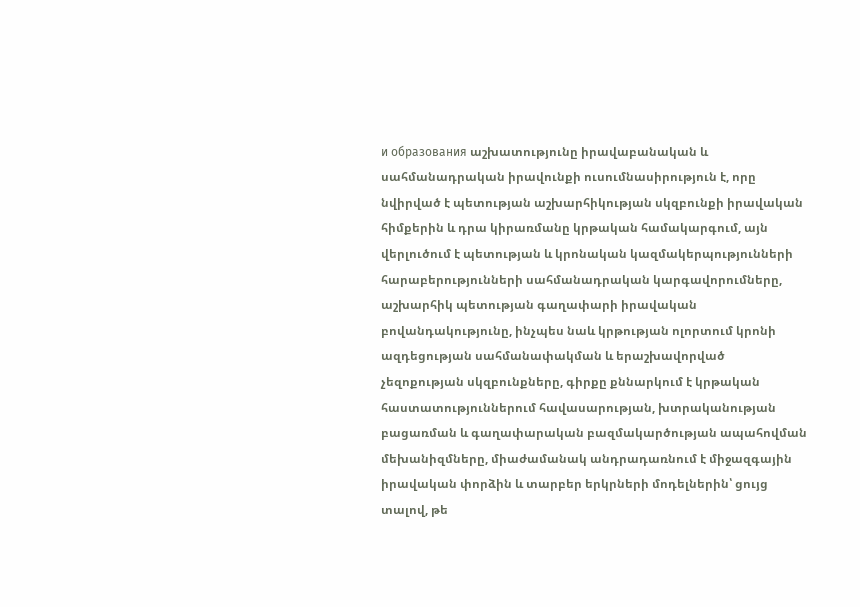и образования աշխատությունը իրավաբանական և սահմանադրական իրավունքի ուսումնասիրություն է, որը նվիրված է պետության աշխարհիկության սկզբունքի իրավական հիմքերին և դրա կիրառմանը կրթական համակարգում, այն վերլուծում է պետության և կրոնական կազմակերպությունների հարաբերությունների սահմանադրական կարգավորումները, աշխարհիկ պետության գաղափարի իրավական բովանդակությունը, ինչպես նաև կրթության ոլորտում կրոնի ազդեցության սահմանափակման և երաշխավորված չեզոքության սկզբունքները, գիրքը քննարկում է կրթական հաստատություններում հավասարության, խտրականության բացառման և գաղափարական բազմակարծության ապահովման մեխանիզմները, միաժամանակ անդրադառնում է միջազգային իրավական փորձին և տարբեր երկրների մոդելներին՝ ցույց տալով, թե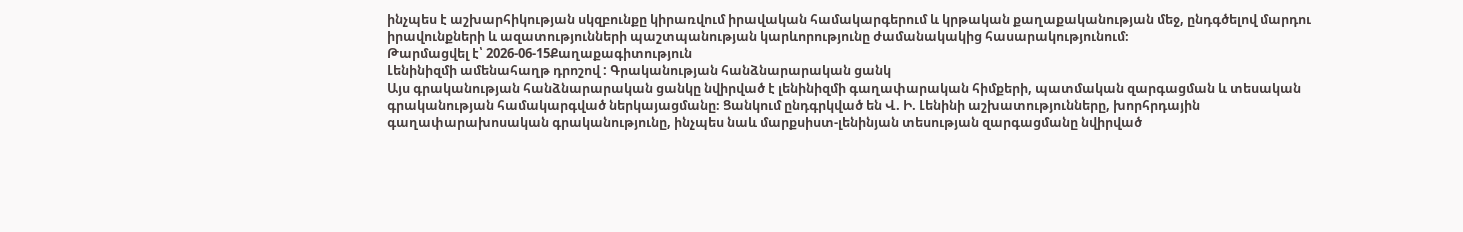ինչպես է աշխարհիկության սկզբունքը կիրառվում իրավական համակարգերում և կրթական քաղաքականության մեջ, ընդգծելով մարդու իրավունքների և ազատությունների պաշտպանության կարևորությունը ժամանակակից հասարակությունում։
Թարմացվել է՝ 2026-06-15Քաղաքագիտություն
Լենինիզմի ամենահաղթ դրոշով : Գրականության հանձնարարական ցանկ
Այս գրականության հանձնարարական ցանկը նվիրված է լենինիզմի գաղափարական հիմքերի, պատմական զարգացման և տեսական գրականության համակարգված ներկայացմանը։ Ցանկում ընդգրկված են Վ. Ի. Լենինի աշխատությունները, խորհրդային գաղափարախոսական գրականությունը, ինչպես նաև մարքսիստ-լենինյան տեսության զարգացմանը նվիրված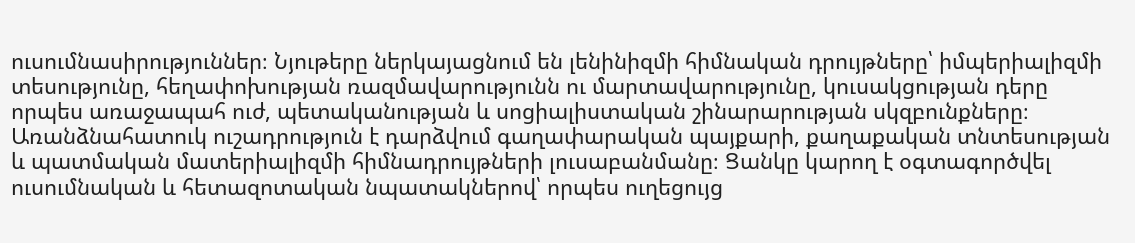ուսումնասիրություններ։ Նյութերը ներկայացնում են լենինիզմի հիմնական դրույթները՝ իմպերիալիզմի տեսությունը, հեղափոխության ռազմավարությունն ու մարտավարությունը, կուսակցության դերը որպես առաջապահ ուժ, պետականության և սոցիալիստական շինարարության սկզբունքները։ Առանձնահատուկ ուշադրություն է դարձվում գաղափարական պայքարի, քաղաքական տնտեսության և պատմական մատերիալիզմի հիմնադրույթների լուսաբանմանը։ Ցանկը կարող է օգտագործվել ուսումնական և հետազոտական նպատակներով՝ որպես ուղեցույց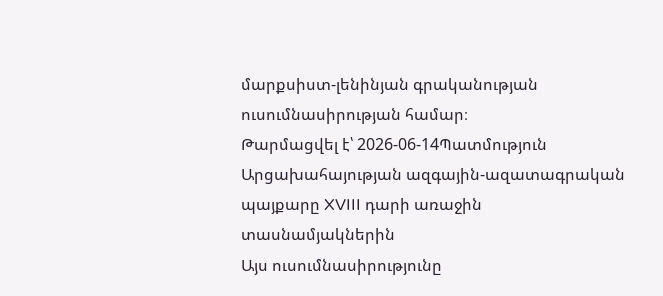մարքսիստ-լենինյան գրականության ուսումնասիրության համար։
Թարմացվել է՝ 2026-06-14Պատմություն
Արցախահայության ազգային-ազատագրական պայքարը XVIII դարի առաջին տասնամյակներին
Այս ուսումնասիրությունը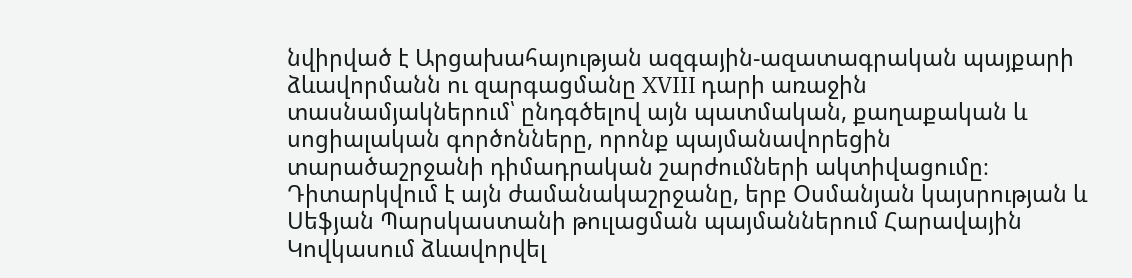նվիրված է Արցախահայության ազգային-ազատագրական պայքարի ձևավորմանն ու զարգացմանը XVIII դարի առաջին տասնամյակներում՝ ընդգծելով այն պատմական, քաղաքական և սոցիալական գործոնները, որոնք պայմանավորեցին տարածաշրջանի դիմադրական շարժումների ակտիվացումը։ Դիտարկվում է այն ժամանակաշրջանը, երբ Օսմանյան կայսրության և Սեֆյան Պարսկաստանի թուլացման պայմաններում Հարավային Կովկասում ձևավորվել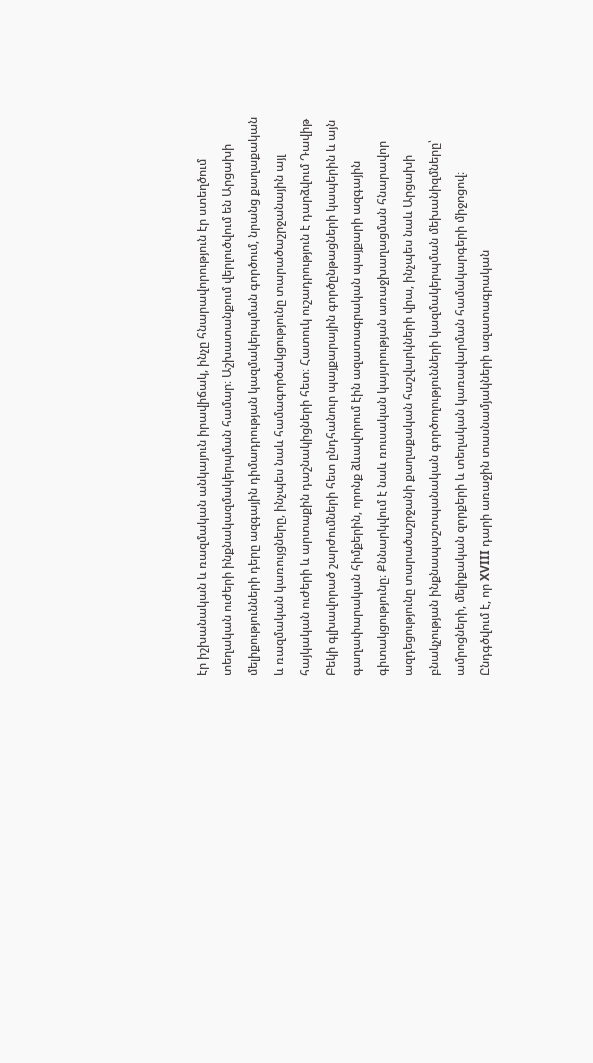էր իշխանական և ռազմական անկայուն իրավիճակ, ինչը հնարավորություն էր ստեղծում տեղական ուժերի ինքնակազմակերպման համար։ Աշխատանքում վերլուծվում են Արցախի մելիքությունների դերը ազգային դիմադրության կազմակերպման գործում, նրանց քաղաքական և ռազմական կառույցները, ինչպես նաև համագործակցությունը տարածաշրջանային այլ հայկական ուժերի և արտաքին դաշնակիցների հետ։ Հատուկ ուշադրություն է դարձվում Դավիթ Բեկի գլխավորած շարժումների հետ ընդհանուր պայքարային գործընթացների կապերին և այն գաղափարական հիմքերին, որոնք ձևավորում էին ազատագրական պայքարի ազգային գիտակցությունը։ Քննարկվում է նաև ռուսական կայսրության առաջխաղացման հնարավոր ազդեցությունը տարածաշրջանի քաղաքական հաշվարկների վրա, ինչպես նաև Արցախի բնակչության ինքնապաշտպանական գործողությունների կազմակերպման մեխանիզմները՝ ամրոցների, մելիքական զորքերի և տեղական կառավարման համակարգերի միջոցով։ Ընդգծվում է, որ XVIII դարի առաջին տասնամյակների ազատագրական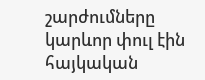շարժումները կարևոր փուլ էին հայկական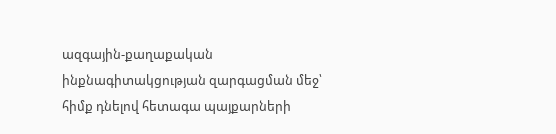ազգային-քաղաքական ինքնագիտակցության զարգացման մեջ՝ հիմք դնելով հետագա պայքարների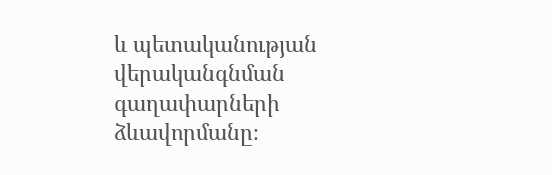և պետականության վերականգնման գաղափարների ձևավորմանը։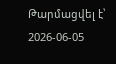Թարմացվել է՝ 2026-06-05